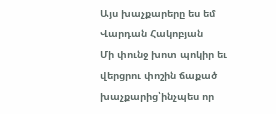Այս խաչքարերը ես եմ
Վարդան Հակոբյան
Մի փունջ խոտ պոկիր եւ վերցրու փոշին ճաքած խաչքարից՝ինչպես որ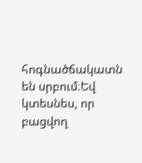հոգնածճակատն են սրբում։Եվ կտեսնես, որ բացվող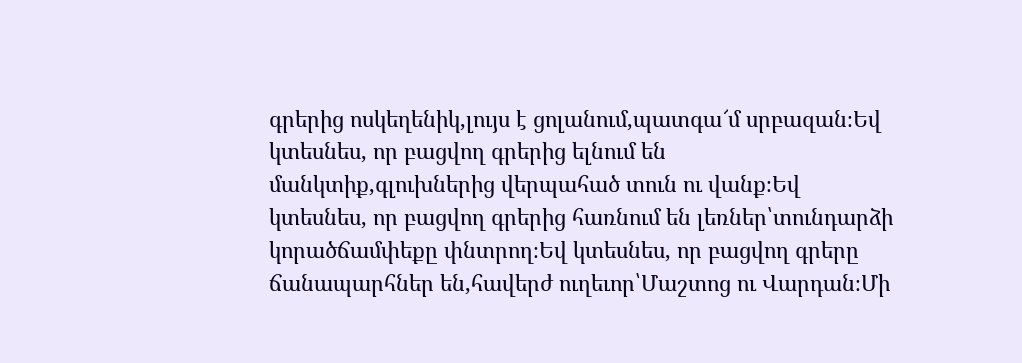գրերից ոսկեղենիկ,լույս է ցոլանում,պատգա՜մ սրբազան։Եվ կտեսնես, որ բացվող գրերից ելնում են մանկտիք,գլուխներից վերպահած տուն ու վանք։Եվ կտեսնես, որ բացվող գրերից հառնում են լեռներ՝տունդարձի կորածճամփեքը փնտրող։Եվ կտեսնես, որ բացվող գրերը ճանապարհներ են,հավերժ ուղեւոր՝Մաշտոց ու Վարդան։Մի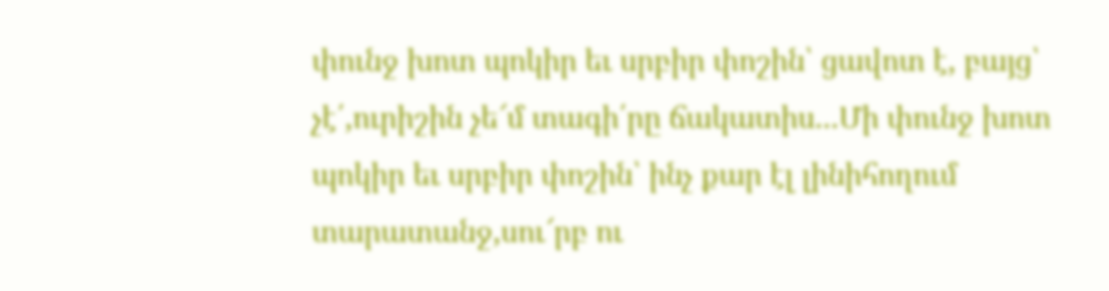փունջ խոտ պոկիր եւ սրբիր փոշին՝ ցավոտ է, բայց՝ չէ՛,ուրիշին չե՜մ տագի՛րը ճակատիս...Մի փունջ խոտ պոկիր եւ սրբիր փոշին՝ ինչ քար էլ լինիհողում տարատանջ,սու՜րբ ու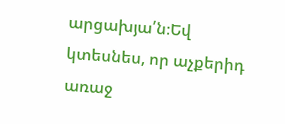արցախյա՛ն։Եվ կտեսնես, որ աչքերիդ առաջ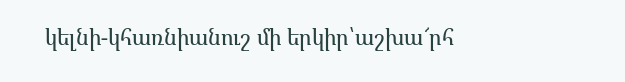կելնի-կհառնիանուշ մի երկիր՝աշխա՜րհ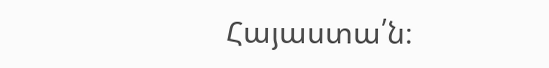Հայաստա՛ն։